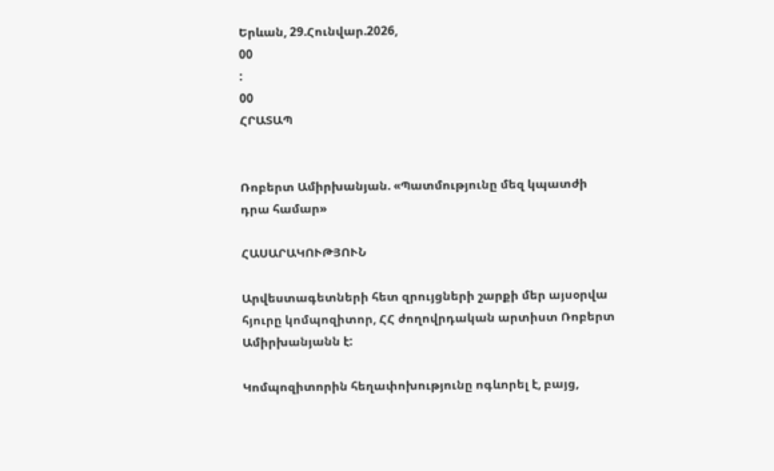Երևան, 29.Հունվար.2026,
00
:
00
ՀՐԱՏԱՊ


Ռոբերտ Ամիրխանյան. «Պատմությունը մեզ կպատժի դրա համար»

ՀԱՍԱՐԱԿՈՒԹՅՈՒՆ

Արվեստագետների հետ զրույցների շարքի մեր այսօրվա հյուրը կոմպոզիտոր, ՀՀ ժողովրդական արտիստ Ռոբերտ Ամիրխանյանն է:

Կոմպոզիտորին հեղափոխությունը ոգևորել է, բայց,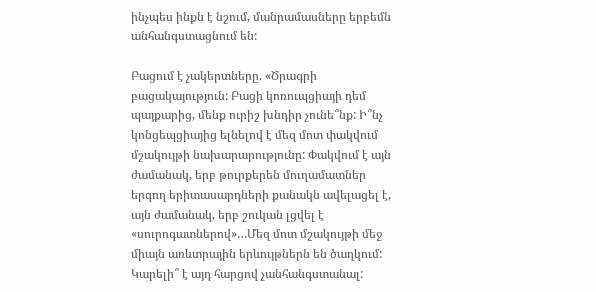ինչպես ինքն է նշում, մանրամասները երբեմն անհանգստացնում են:

Բացում է չակերտները. «Ծրագրի բացակայություն: Բացի կոռուպցիայի դեմ պայքարից, մենք ուրիշ խնդիր չունե՞նք: Ի՞նչ կոնցեպցիայից ելնելով է մեզ մոտ փակվում մշակույթի նախարարությունը: Փակվում է այն ժամանակ, երբ թուրքերեն մուղամատներ երգող երիտասարդների քանակն ավելացել է, այն ժամանակ, երբ շուկան լցվել է «սուրոգատներով»…Մեզ մոտ մշակույթի մեջ միայն առևտրային երևույթներն են ծաղկում: Կարելի՞ է այդ հարցով չանհանգստանալ: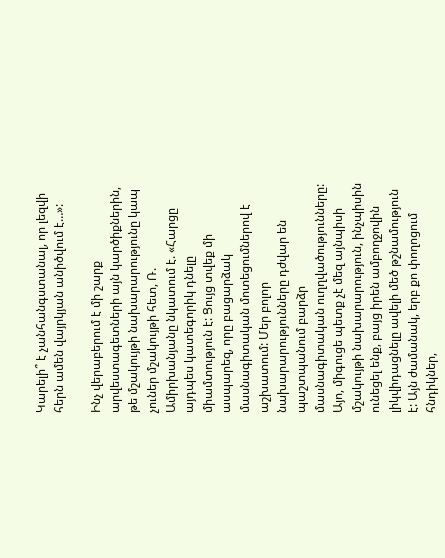Կարելի՞ է չանհանգստանալ, որ լեզվի հերն ամեն վայրկյան անիծվում է…»:

Ինչ վերաբերում է մի շարք արվեստագետների այն կարծիքներին, թե մշակույթի նախարարությունը կապ չուներ մշակույթի հետ, Ռ. Ամիրխանյանը նկատում է. «Հարցը այդպես կատեգորիկ դնելը միամտություն է: Ցույց տվեք մի ասպարեզ, որը բացարձակ մասնագիտական մոտեցումներով է աշխատում: Մեր բոլոր նախարարությունները դժվար են պաշտպանում բարձր մասնագիտական ուղղվածությունները: Այո, միգուցե պետք չէ մեզ այնպիսի մշակույթի նախարարություն, ինչպիսին ունեցել ենք, բայց իրեն ամբողջովին լիկվիդացնելը ավելի մեծ թշնամություն է: Այն ժամանակ, երբ քո փողոցում հնդիկներ,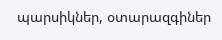պարսիկներ, օտարազգիներ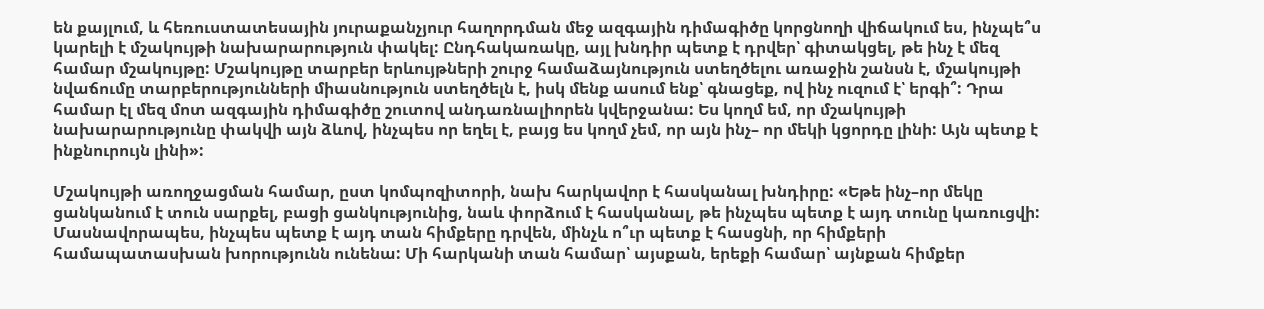են քայլում, և հեռուստատեսային յուրաքանչյուր հաղորդման մեջ ազգային դիմագիծը կորցնողի վիճակում ես, ինչպե՞ս կարելի է մշակույթի նախարարություն փակել: Ընդհակառակը, այլ խնդիր պետք է դրվեր՝ գիտակցել, թե ինչ է մեզ համար մշակույթը: Մշակույթը տարբեր երևույթների շուրջ համաձայնություն ստեղծելու առաջին շանսն է, մշակույթի նվաճումը տարբերությունների միասնություն ստեղծելն է, իսկ մենք ասում ենք՝ գնացեք, ով ինչ ուզում է՝ երգի՞: Դրա համար էլ մեզ մոտ ազգային դիմագիծը շուտով անդառնալիորեն կվերջանա: Ես կողմ եմ, որ մշակույթի նախարարությունը փակվի այն ձևով, ինչպես որ եղել է, բայց ես կողմ չեմ, որ այն ինչ– որ մեկի կցորդը լինի: Այն պետք է ինքնուրույն լինի»:

Մշակույթի առողջացման համար, ըստ կոմպոզիտորի, նախ հարկավոր է հասկանալ խնդիրը: «Եթե ինչ–որ մեկը ցանկանում է տուն սարքել, բացի ցանկությունից, նաև փորձում է հասկանալ, թե ինչպես պետք է այդ տունը կառուցվի: Մասնավորապես, ինչպես պետք է այդ տան հիմքերը դրվեն, մինչև ո՞ւր պետք է հասցնի, որ հիմքերի համապատասխան խորությունն ունենա: Մի հարկանի տան համար՝ այսքան, երեքի համար՝ այնքան հիմքեր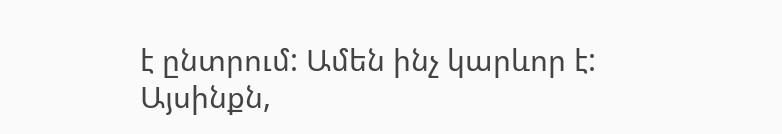է ընտրում: Ամեն ինչ կարևոր է: Այսինքն,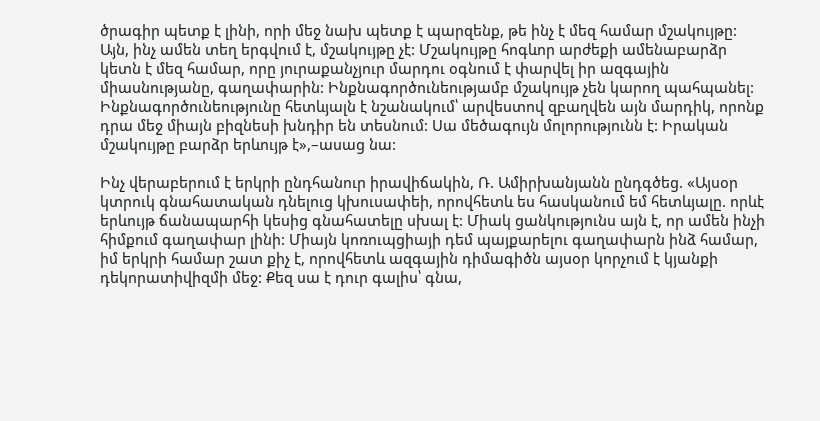ծրագիր պետք է լինի, որի մեջ նախ պետք է պարզենք, թե ինչ է մեզ համար մշակույթը: Այն, ինչ ամեն տեղ երգվում է, մշակույթը չէ: Մշակույթը հոգևոր արժեքի ամենաբարձր կետն է մեզ համար, որը յուրաքանչյուր մարդու օգնում է փարվել իր ազգային միասնությանը, գաղափարին: Ինքնագործունեությամբ մշակույթ չեն կարող պահպանել: Ինքնագործունեությունը հետևյալն է նշանակում՝ արվեստով զբաղվեն այն մարդիկ, որոնք դրա մեջ միայն բիզնեսի խնդիր են տեսնում: Սա մեծագույն մոլորությունն է: Իրական մշակույթը բարձր երևույթ է»,–ասաց նա:

Ինչ վերաբերում է երկրի ընդհանուր իրավիճակին, Ռ. Ամիրխանյանն ընդգծեց. «Այսօր կտրուկ գնահատական դնելուց կխուսափեի, որովհետև ես հասկանում եմ հետևյալը. որևէ երևույթ ճանապարհի կեսից գնահատելը սխալ է: Միակ ցանկությունս այն է, որ ամեն ինչի հիմքում գաղափար լինի: Միայն կոռուպցիայի դեմ պայքարելու գաղափարն ինձ համար, իմ երկրի համար շատ քիչ է, որովհետև ազգային դիմագիծն այսօր կորչում է կյանքի դեկորատիվիզմի մեջ: Քեզ սա է դուր գալիս՝ գնա,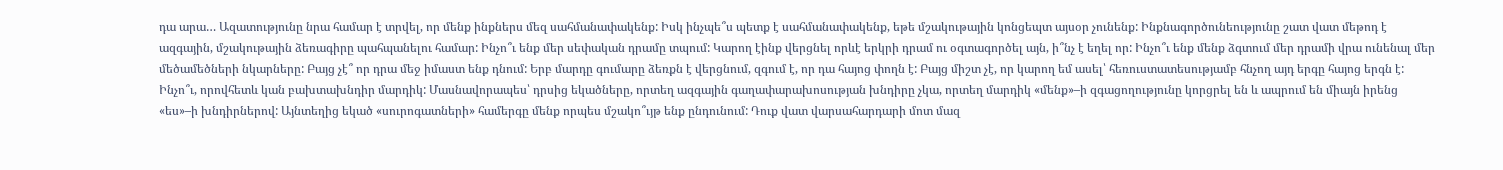դա արա… Ազատությունը նրա համար է տրվել, որ մենք ինքներս մեզ սահմանափակենք: Իսկ ինչպե՞ս պետք է սահմանափակենք, եթե մշակութային կոնցեպտ այսօր չունենք: Ինքնագործունեությունը շատ վատ մեթոդ է ազգային, մշակութային ձեռագիրը պահպանելու համար: Ինչո՞ւ ենք մեր սեփական դրամը տպում: Կարող էինք վերցնել որևէ երկրի դրամ ու օգտագործել այն, ի՞նչ է եղել որ: Ինչո՞ւ ենք մենք ձգտում մեր դրամի վրա ունենալ մեր մեծամեծների նկարները: Բայց չէ՞ որ դրա մեջ իմաստ ենք դնում: Երբ մարդը գումարը ձեռքն է վերցնում, զգում է, որ դա հայոց փողն է: Բայց միշտ չէ, որ կարող եմ ասել՝ հեռուստատեսությամբ հնչող այդ երգը հայոց երգն է: Ինչո՞ւ, որովհետև կան բախտախնդիր մարդիկ: Մասնավորապես՝ դրսից եկածները, որտեղ ազգային գաղափարախոսության խնդիրը չկա, որտեղ մարդիկ «մենք»–ի զգացողությունը կորցրել են և ապրում են միայն իրենց «ես»–ի խնդիրներով: Այնտեղից եկած «սուրոգատների» համերգը մենք որպես մշակո՞ւյթ ենք ընդունում: Դուք վատ վարսահարդարի մոտ մազ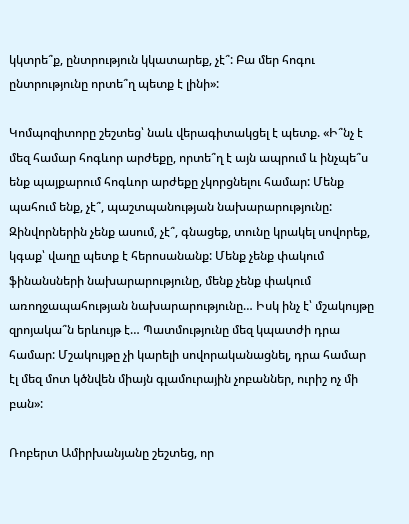կկտրե՞ք, ընտրություն կկատարեք, չէ՞: Բա մեր հոգու ընտրությունը որտե՞ղ պետք է լինի»:

Կոմպոզիտորը շեշտեց՝ նաև վերագիտակցել է պետք. «Ի՞նչ է մեզ համար հոգևոր արժեքը, որտե՞ղ է այն ապրում և ինչպե՞ս ենք պայքարում հոգևոր արժեքը չկորցնելու համար: Մենք պահում ենք, չէ՞, պաշտպանության նախարարությունը: Զինվորներին չենք ասում, չէ՞, գնացեք, տունը կրակել սովորեք, կգաք՝ վաղը պետք է հերոսանանք: Մենք չենք փակում ֆինանսների նախարարությունը, մենք չենք փակում առողջապահության նախարարությունը… Իսկ ինչ է՝ մշակույթը զրոյակա՞ն երևույթ է… Պատմությունը մեզ կպատժի դրա համար: Մշակույթը չի կարելի սովորականացնել, դրա համար էլ մեզ մոտ կծնվեն միայն գլամուրային չոբաններ, ուրիշ ոչ մի բան»:

Ռոբերտ Ամիրխանյանը շեշտեց, որ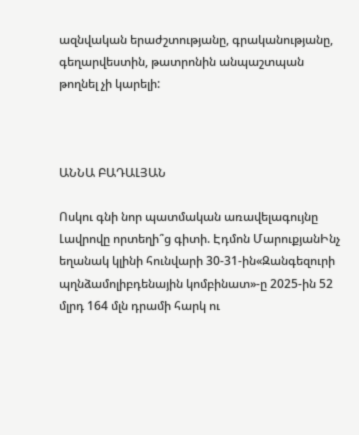ազնվական երաժշտությանը, գրականությանը, գեղարվեստին, թատրոնին անպաշտպան թողնել չի կարելի:



ԱՆՆԱ ԲԱԴԱԼՅԱՆ

Ոսկու գնի նոր պատմական առավելագույնը Լավրովը որտեղի՞ց գիտի. Էդմոն ՄարուքյանԻնչ եղանակ կլինի հունվարի 30-31-ին«Զանգեզուրի պղնձամոլիբդենային կոմբինատ»-ը 2025-ին 52 մլրդ 164 մլն դրամի հարկ ու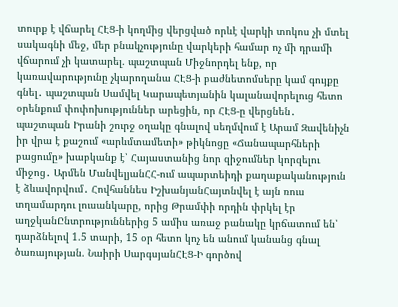տուրք է վճարել ՀԷՑ-ի կողմից վերցված որևէ վարկի տոկոս չի մտել սակագնի մեջ, մեր բնակչությունը վարկերի համար ոչ մի դրամի վճարում չի կատարել. պաշտպան Միջնորդել ենք, որ կառավարությունը չկարողանա ՀԷՑ-ի բաժնետոմսերը կամ գույքը գնել․ պաշտպան Սամվել Կարապետյանին կալանավորելուց հետո օրենքում փոփոխություններ արեցին, որ ՀԷՑ-ը վերցնեն․ պաշտպան Իրանի շուրջ օղակը գնալով սեղմվում է Արամ Զավենիչն իր վրա է քաշում «արևմտամետի» թիկնոցը «Ճանապարհների բացումը» խաբկանք է՝ Հայաստանից նոր զիջումներ կորզելու միջոց․ Արմեն ՄանվելյանՀՀ-ում ապարտեիդի քաղաքականություն է ձևավորվում․ Հովհաննես ԻշխանյանՀայտնվել է այն ռուս տղամարդու լուսանկարը, որից Թրամփի որդին փրկել էր աղջկանԸնտրություններից 5 ամիս առաջ բանակը կրճատում են՝ դարձնելով 1.5 տարի, 15 օր հետո կոչ են անում կանանց գնալ ծառայության. Նաիրի ՍարգսյանՀԷՑ-Ի գործով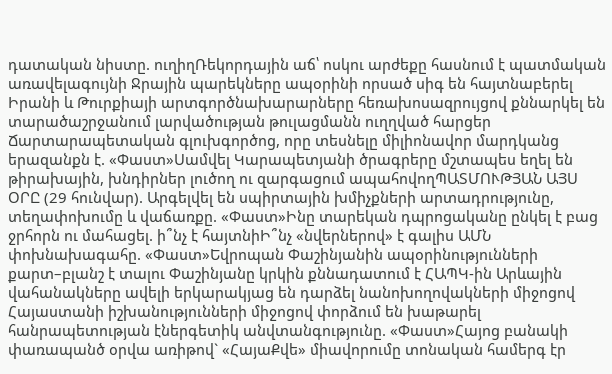դատական նիստը. ուղիղՌեկորդային աճ՝ ոսկու արժեքը հասնում է պատմական առավելագույնի Ջրային պարեկները ապօրինի որսած սիգ են հայտնաբերել Իրանի և Թուրքիայի արտգործնախարարները հեռախոսազրույցով քննարկել են տարածաշրջանում լարվածության թուլացմանն ուղղված հարցեր Ճարտարապետական գլուխգործոց, որը տեսնելը միլիոնավոր մարդկանց երազանքն է. «Փաստ»Սամվել Կարապետյանի ծրագրերը մշտապես եղել են թիրախային, խնդիրներ լուծող ու զարգացում ապահովողՊԱՏՄՈՒԹՅԱՆ ԱՅՍ ՕՐԸ (29 հունվար). Արգելվել են սպիրտային խմիչքների արտադրությունը, տեղափոխումը և վաճառքը. «Փաստ»Ինը տարեկան դպրոցականը ընկել է բաց ջրհորն ու մահացել. ի՞նչ է հայտնիԻ՞նչ «նվերներով» է գալիս ԱՄՆ փոխնախագահը. «Փաստ»Եվրոպան Փաշինյանին ապօրինությունների քարտ–բլանշ է տալու Փաշինյանը կրկին քննադատում է ՀԱՊԿ-ին Արևային վահանակները ավելի երկարակյաց են դարձել նանոխողովակների միջոցով Հայաստանի իշխանությունների միջոցով փորձում են խաթարել հանրապետության էներգետիկ անվտանգությունը. «Փաստ»Հայոց բանակի փառապանծ օրվա առիթով` «ՀայաՔվե» միավորումը տոնական համերգ էր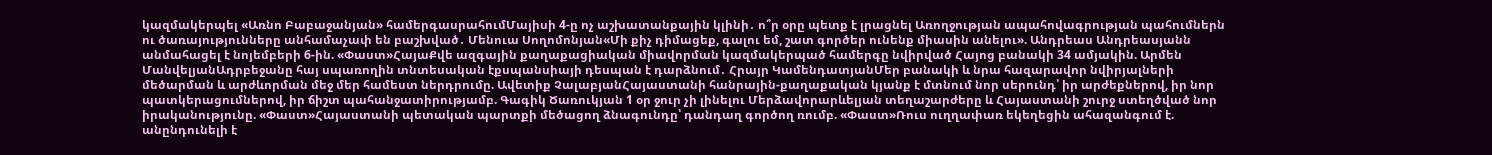կազմակերպել «Առնո Բաբաջանյան» համերգասրահումՄայիսի 4-ը ոչ աշխատանքային կլինի․ ո՞ր օրը պետք է լրացնել Առողջության ապահովագրության պահումներն ու ծառայությունները անհամաչափ են բաշխված․ Մենուա Սողոմոնյան«Մի քիչ դիմացեք, գալու եմ, շատ գործեր ունենք միասին անելու». Անդրեաս Անդրեասյանն անմահացել է նոյեմբերի 6-ին. «Փաստ»ՀայաՔվե ազգային քաղաքացիական միավորման կազմակերպած համերգը նվիրված Հայոց բանակի 34 ամյակին. Արմեն ՄանվելյանԱդրբեջանը հայ սպառողին տնտեսական էքսպանսիայի դեսպան է դարձնում․ Հրայր ԿամենդատյանՄեր բանակի և նրա հազարավոր նվիրյալների մեծարման և արժևորման մեջ մեր համեստ ներդրումը. Ավետիք ՉալաբյանՀայաստանի հանրային-քաղաքական կյանք է մտնում նոր սերունդ՝ իր արժեքներով, իր նոր պատկերացումներով, իր ճիշտ պահանջատիրությամբ. Գագիկ Ծառուկյան 1 օր ջուր չի լինելու Մերձավորարևելյան տեղաշարժերը և Հայաստանի շուրջ ստեղծված նոր իրականությունը. «Փաստ»Հայաստանի պետական պարտքի մեծացող ձնագունդը՝ դանդաղ գործող ռումբ. «Փաստ»Ռուս ուղղափառ եկեղեցին ահազանգում է. անընդունելի է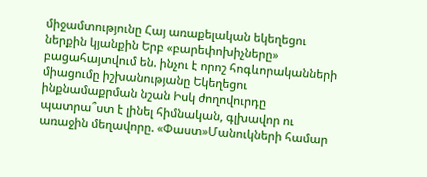միջամտությունը Հայ առաքելական եկեղեցու ներքին կյանքին Երբ «բարեփոխիչները» բացահայտվում են. ինչու է որոշ հոգևորականների միացումը իշխանությանը Եկեղեցու ինքնամաքրման նշան Իսկ ժողովուրդը պատրա՞ստ է լինել հիմնական, գլխավոր ու առաջին մեղավորը. «Փաստ»Մանուկների համար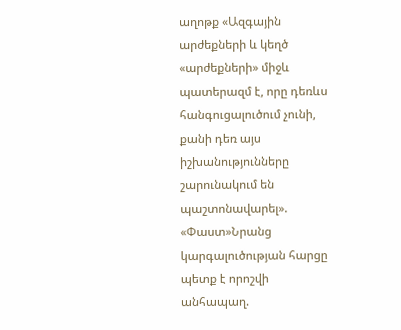աղոթք «Ազգային արժեքների և կեղծ «արժեքների» միջև պատերազմ է, որը դեռևս հանգուցալուծում չունի, քանի դեռ այս իշխանությունները շարունակում են պաշտոնավարել». «Փաստ»Նրանց կարգալուծության հարցը պետք է որոշվի անհապաղ.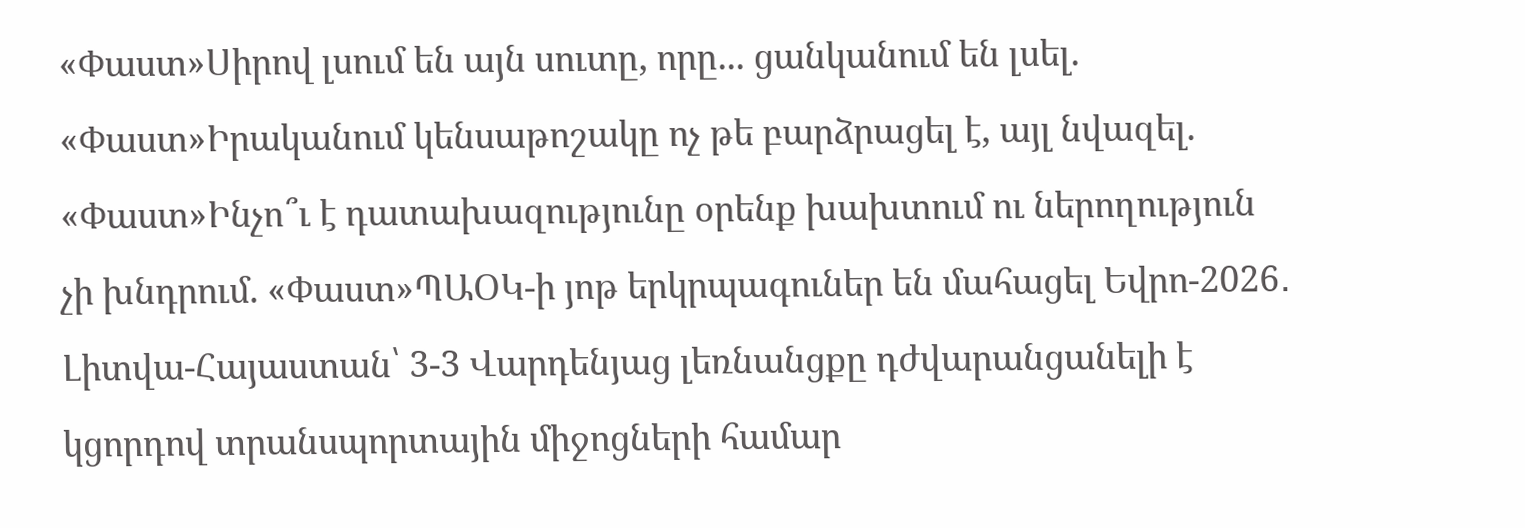«Փաստ»Սիրով լսում են այն սուտը, որը... ցանկանում են լսել. «Փաստ»Իրականում կենսաթոշակը ոչ թե բարձրացել է, այլ նվազել. «Փաստ»Ինչո՞ւ է դատախազությունը օրենք խախտում ու ներողություն չի խնդրում. «Փաստ»ՊԱՕԿ-ի յոթ երկրպագուներ են մահացել Եվրո-2026․ Լիտվա-Հայաստան՝ 3-3 Վարդենյաց լեռնանցքը դժվարանցանելի է կցորդով տրանսպորտային միջոցների համար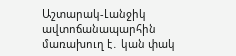Աշտարակ-Լանջիկ ավտոճանապարհին մառախուղ է․ կան փակ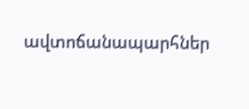ավտոճանապարհներ